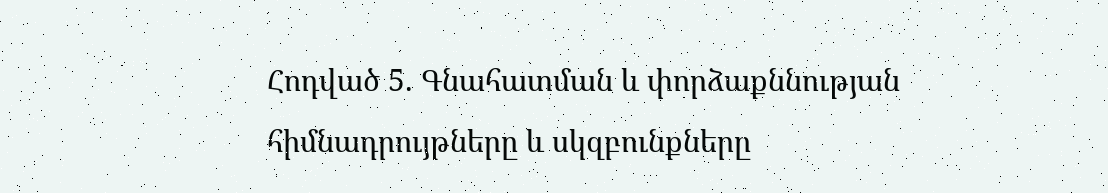Հոդված 5. Գնահատման և փորձաքննության հիմնադրույթները և սկզբունքները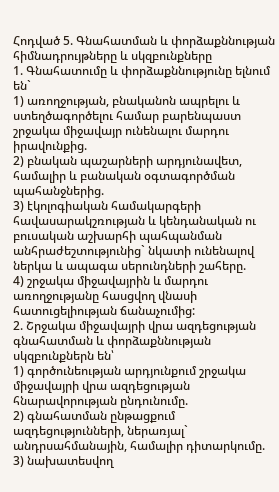Հոդված 5. Գնահատման և փորձաքննության հիմնադրույթները և սկզբունքները
1. Գնահատումը և փորձաքննությունը ելնում են`
1) առողջության, բնականոն ապրելու և ստեղծագործելու համար բարենպաստ շրջակա միջավայր ունենալու մարդու իրավունքից.
2) բնական պաշարների արդյունավետ, համալիր և բանական օգտագործման պահանջներից.
3) էկոլոգիական համակարգերի հավասարակշռության և կենդանական ու բուսական աշխարհի պահպանման անհրաժեշտությունից` նկատի ունենալով ներկա և ապագա սերունդների շահերը.
4) շրջակա միջավայրին և մարդու առողջությանը հասցվող վնասի հատուցելիության ճանաչումից:
2. Շրջակա միջավայրի վրա ազդեցության գնահատման և փորձաքննության սկզբունքներն են՝
1) գործունեության արդյունքում շրջակա միջավայրի վրա ազդեցության հնարավորության ընդունումը.
2) գնահատման ընթացքում ազդեցությունների, ներառյալ` անդրսահմանային, համալիր դիտարկումը.
3) նախատեսվող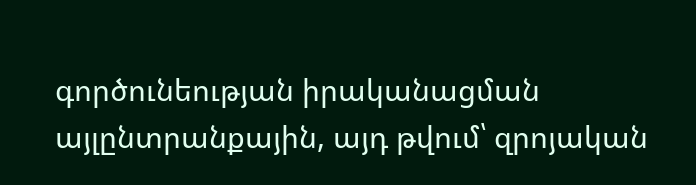գործունեության իրականացման այլընտրանքային, այդ թվում՝ զրոյական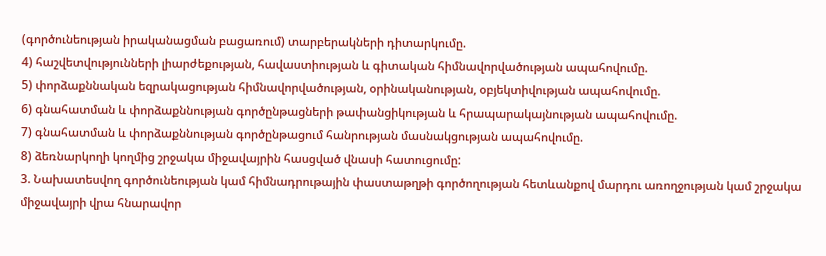(գործունեության իրականացման բացառում) տարբերակների դիտարկումը.
4) հաշվետվությունների լիարժեքության, հավաստիության և գիտական հիմնավորվածության ապահովումը.
5) փորձաքննական եզրակացության հիմնավորվածության, օրինականության, օբյեկտիվության ապահովումը.
6) գնահատման և փորձաքննության գործընթացների թափանցիկության և հրապարակայնության ապահովումը.
7) գնահատման և փորձաքննության գործընթացում հանրության մասնակցության ապահովումը.
8) ձեռնարկողի կողմից շրջակա միջավայրին հասցված վնասի հատուցումը:
3. Նախատեսվող գործունեության կամ հիմնադրութային փաստաթղթի գործողության հետևանքով մարդու առողջության կամ շրջակա միջավայրի վրա հնարավոր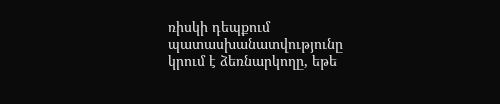ռիսկի դեպքում պատասխանատվությունը կրում է ձեռնարկողը, եթե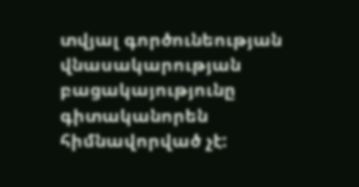տվյալ գործունեության վնասակարության բացակայությունը գիտականորեն հիմնավորված չէ: